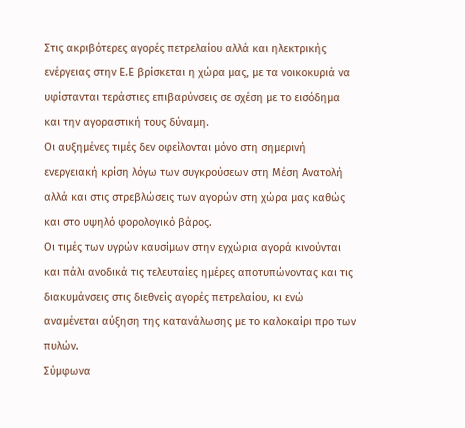Στις ακριβότερες αγορές πετρελαίου αλλά και ηλεκτρικής ενέργειας στην Ε.Ε βρίσκεται η χώρα μας, με τα νοικοκυριά να υφίστανται τεράστιες επιβαρύνσεις σε σχέση με το εισόδημα και την αγοραστική τους δύναμη.
Οι αυξημένες τιμές δεν οφείλονται μόνο στη σημερινή ενεργειακή κρίση λόγω των συγκρούσεων στη Μέση Ανατολή αλλά και στις στρεβλώσεις των αγορών στη χώρα μας καθώς και στο υψηλό φορολογικό βάρος.
Οι τιμές των υγρών καυσίμων στην εγχώρια αγορά κινούνται και πάλι ανοδικά τις τελευταίες ημέρες αποτυπώνοντας και τις διακυμάνσεις στις διεθνείς αγορές πετρελαίου, κι ενώ αναμένεται αύξηση της κατανάλωσης με το καλοκαίρι προ των πυλών.
Σύμφωνα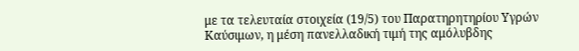με τα τελευταία στοιχεία (19/5) του Παρατηρητηρίου Υγρών Καύσιμων, η μέση πανελλαδική τιμή της αμόλυβδης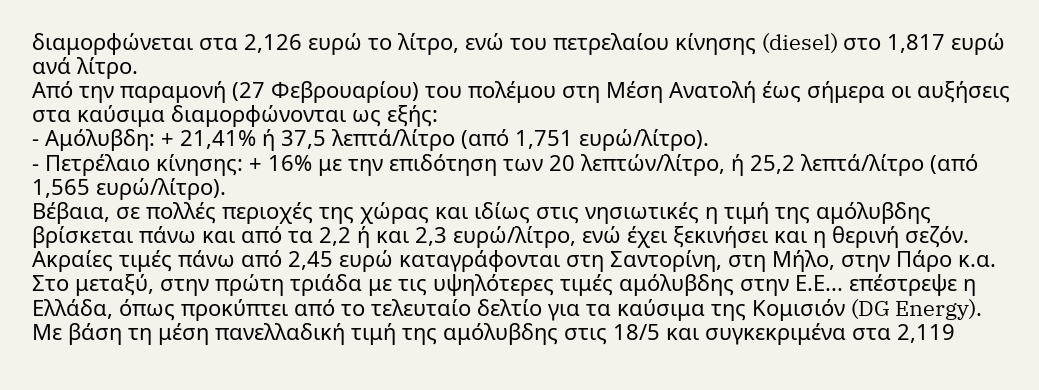διαμορφώνεται στα 2,126 ευρώ το λίτρο, ενώ του πετρελαίου κίνησης (diesel) στο 1,817 ευρώ ανά λίτρο.
Από την παραμονή (27 Φεβρουαρίου) του πολέμου στη Μέση Ανατολή έως σήμερα οι αυξήσεις στα καύσιμα διαμορφώνονται ως εξής:
- Αμόλυβδη: + 21,41% ή 37,5 λεπτά/λίτρο (από 1,751 ευρώ/λίτρο).
- Πετρέλαιο κίνησης: + 16% με την επιδότηση των 20 λεπτών/λίτρο, ή 25,2 λεπτά/λίτρο (από 1,565 ευρώ/λίτρο).
Βέβαια, σε πολλές περιοχές της χώρας και ιδίως στις νησιωτικές η τιμή της αμόλυβδης βρίσκεται πάνω και από τα 2,2 ή και 2,3 ευρώ/λίτρο, ενώ έχει ξεκινήσει και η θερινή σεζόν. Ακραίες τιμές πάνω από 2,45 ευρώ καταγράφονται στη Σαντορίνη, στη Μήλο, στην Πάρο κ.α.
Στο μεταξύ, στην πρώτη τριάδα με τις υψηλότερες τιμές αμόλυβδης στην Ε.Ε... επέστρεψε η Ελλάδα, όπως προκύπτει από το τελευταίο δελτίο για τα καύσιμα της Κομισιόν (DG Energy).
Με βάση τη μέση πανελλαδική τιμή της αμόλυβδης στις 18/5 και συγκεκριμένα στα 2,119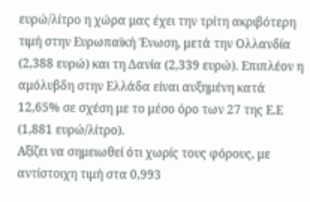ευρώ/λίτρο η χώρα μας έχει την τρίτη ακριβότερη τιμή στην Ευρωπαϊκή Ένωση, μετά την Ολλανδία (2,388 ευρώ) και τη Δανία (2,339 ευρώ). Επιπλέον η αμόλυβδη στην Ελλάδα είναι αυξημένη κατά 12,65% σε σχέση με το μέσο όρο των 27 της Ε.Ε (1,881 ευρώ/λίτρο).
Αξίζει να σημειωθεί ότι χωρίς τους φόρους, με αντίστοιχη τιμή στα 0,993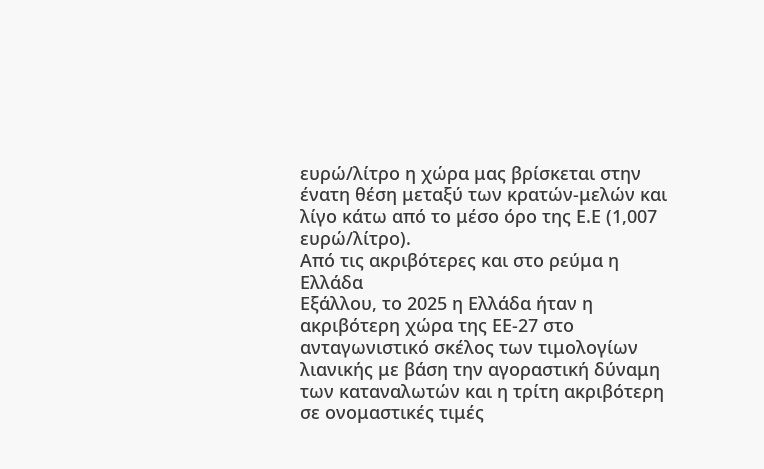ευρώ/λίτρο η χώρα μας βρίσκεται στην ένατη θέση μεταξύ των κρατών-μελών και λίγο κάτω από το μέσο όρο της Ε.Ε (1,007 ευρώ/λίτρο).
Από τις ακριβότερες και στο ρεύμα η Ελλάδα
Εξάλλου, το 2025 η Ελλάδα ήταν η ακριβότερη χώρα της ΕΕ-27 στο ανταγωνιστικό σκέλος των τιμολογίων λιανικής με βάση την αγοραστική δύναμη των καταναλωτών και η τρίτη ακριβότερη σε ονομαστικές τιμές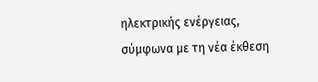ηλεκτρικής ενέργειας, σύμφωνα με τη νέα έκθεση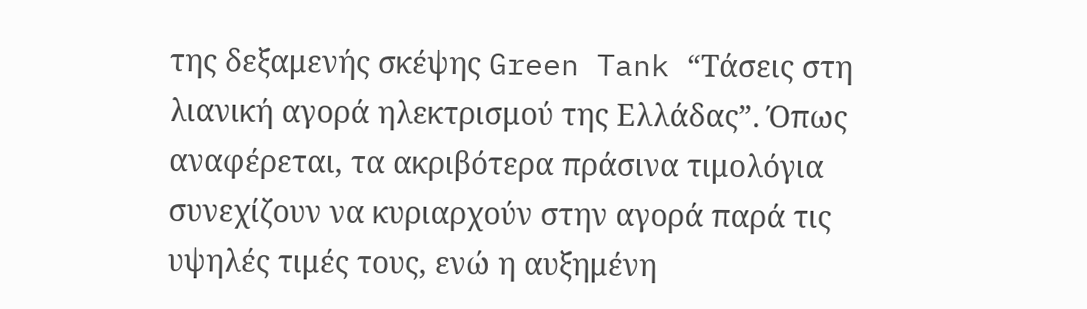της δεξαμενής σκέψης Green Tank “Τάσεις στη λιανική αγορά ηλεκτρισμού της Ελλάδας”. Όπως αναφέρεται, τα ακριβότερα πράσινα τιμολόγια συνεχίζουν να κυριαρχούν στην αγορά παρά τις υψηλές τιμές τους, ενώ η αυξημένη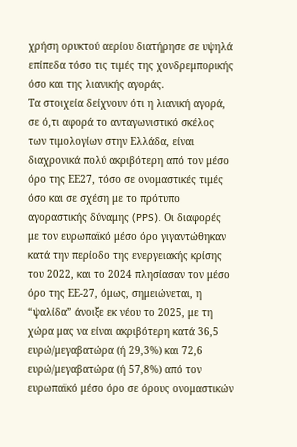χρήση ορυκτού αερίου διατήρησε σε υψηλά επίπεδα τόσο τις τιμές της χονδρεμπορικής όσο και της λιανικής αγοράς.
Τα στοιχεία δείχνουν ότι η λιανική αγορά, σε ό,τι αφορά το ανταγωνιστικό σκέλος των τιμολογίων στην Ελλάδα, είναι διαχρονικά πολύ ακριβότερη από τον μέσο όρο της ΕΕ27, τόσο σε ονομαστικές τιμές όσο και σε σχέση με το πρότυπο αγοραστικής δύναμης (PPS). Οι διαφορές με τον ευρωπαϊκό μέσο όρο γιγαντώθηκαν κατά την περίοδο της ενεργειακής κρίσης του 2022, και το 2024 πλησίασαν τον μέσο όρο της ΕΕ-27, όμως, σημειώνεται, η “ψαλίδα” άνοιξε εκ νέου το 2025, με τη χώρα μας να είναι ακριβότερη κατά 36,5 ευρώ/μεγαβατώρα (ή 29,3%) και 72,6 ευρώ/μεγαβατώρα (ή 57,8%) από τον ευρωπαϊκό μέσο όρο σε όρους ονομαστικών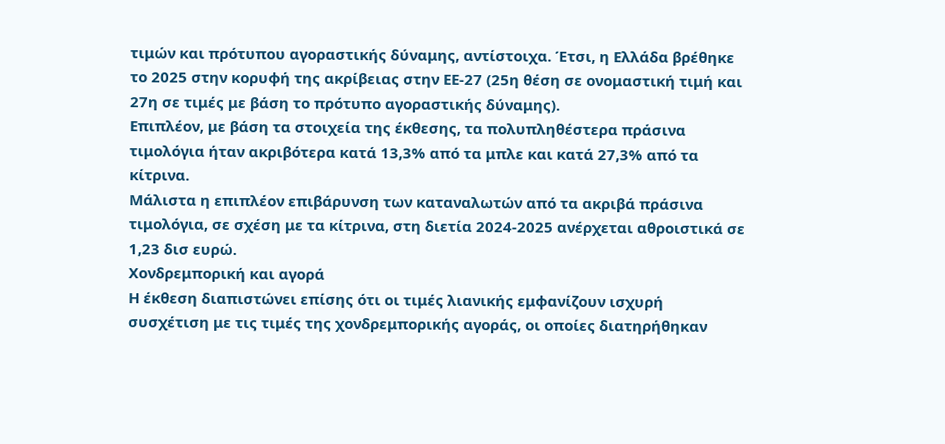τιμών και πρότυπου αγοραστικής δύναμης, αντίστοιχα. Έτσι, η Ελλάδα βρέθηκε το 2025 στην κορυφή της ακρίβειας στην ΕΕ-27 (25η θέση σε ονομαστική τιμή και 27η σε τιμές με βάση το πρότυπο αγοραστικής δύναμης).
Επιπλέον, με βάση τα στοιχεία της έκθεσης, τα πολυπληθέστερα πράσινα τιμολόγια ήταν ακριβότερα κατά 13,3% από τα μπλε και κατά 27,3% από τα κίτρινα.
Μάλιστα η επιπλέον επιβάρυνση των καταναλωτών από τα ακριβά πράσινα τιμολόγια, σε σχέση με τα κίτρινα, στη διετία 2024-2025 ανέρχεται αθροιστικά σε 1,23 δισ ευρώ.
Χονδρεμπορική και αγορά
Η έκθεση διαπιστώνει επίσης ότι οι τιμές λιανικής εμφανίζουν ισχυρή συσχέτιση με τις τιμές της χονδρεμπορικής αγοράς, οι οποίες διατηρήθηκαν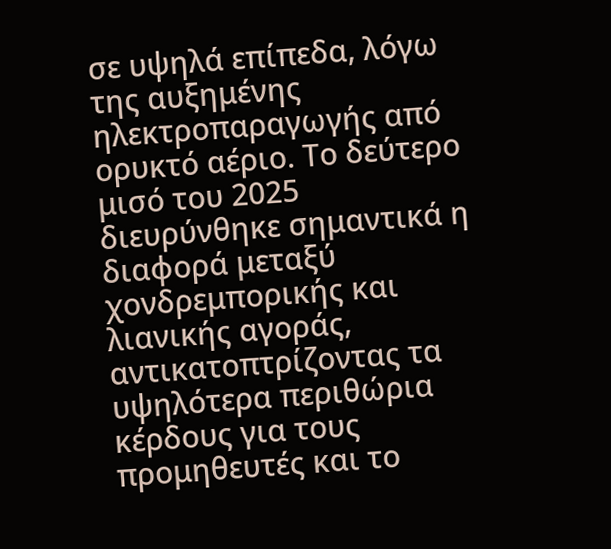σε υψηλά επίπεδα, λόγω της αυξημένης ηλεκτροπαραγωγής από ορυκτό αέριο. Το δεύτερο μισό του 2025 διευρύνθηκε σημαντικά η διαφορά μεταξύ χονδρεμπορικής και λιανικής αγοράς, αντικατοπτρίζοντας τα υψηλότερα περιθώρια κέρδους για τους προμηθευτές και το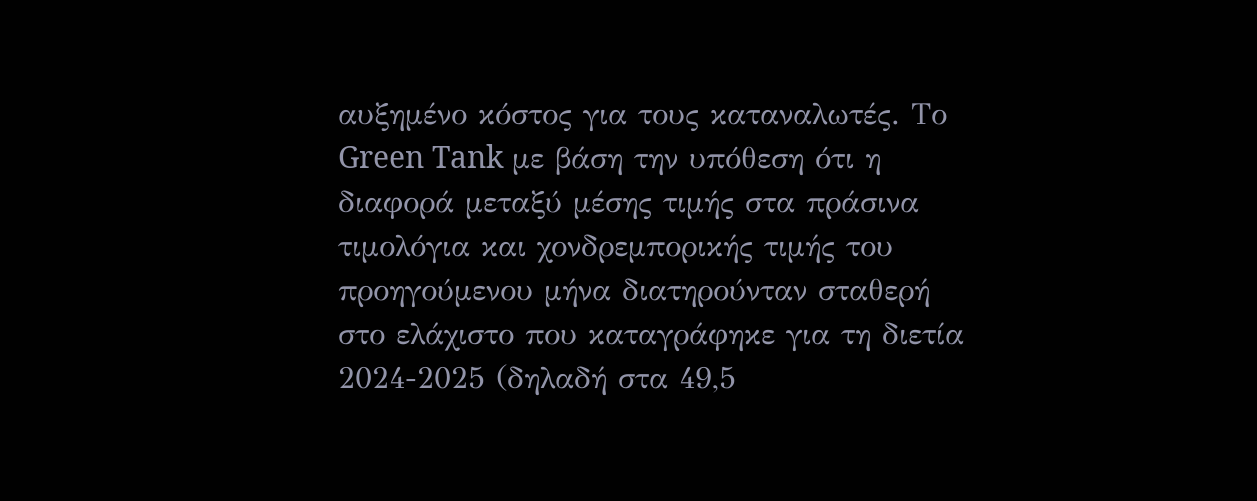αυξημένο κόστος για τους καταναλωτές. Το Green Tank με βάση την υπόθεση ότι η διαφορά μεταξύ μέσης τιμής στα πράσινα τιμολόγια και χονδρεμπορικής τιμής του προηγούμενου μήνα διατηρούνταν σταθερή στο ελάχιστο που καταγράφηκε για τη διετία 2024-2025 (δηλαδή στα 49,5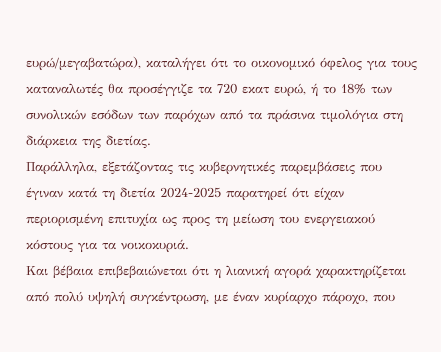ευρώ/μεγαβατώρα), καταλήγει ότι το οικονομικό όφελος για τους καταναλωτές θα προσέγγιζε τα 720 εκατ ευρώ, ή το 18% των συνολικών εσόδων των παρόχων από τα πράσινα τιμολόγια στη διάρκεια της διετίας.
Παράλληλα, εξετάζοντας τις κυβερνητικές παρεμβάσεις που έγιναν κατά τη διετία 2024-2025 παρατηρεί ότι είχαν περιορισμένη επιτυχία ως προς τη μείωση του ενεργειακού κόστους για τα νοικοκυριά.
Και βέβαια επιβεβαιώνεται ότι η λιανική αγορά χαρακτηρίζεται από πολύ υψηλή συγκέντρωση, με έναν κυρίαρχο πάροχο, που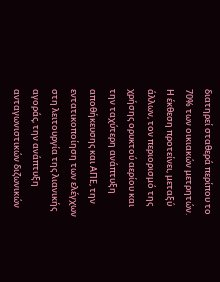διατηρεί σταθερά περίπου το 70% των οικιακών μετρητών.
Η έκθεση προτείνει, μεταξύ άλλων, τον περιορισμό της χρήσης ορυκτού αερίου και την ταχύτερη ανάπτυξη αποθήκευσης και ΑΠΕ, την εντατικοποίηση των ελέγχων στη λειτουργία της λιανικής αγοράς, την ανάπτυξη ανταγωνιστικών διζωνικών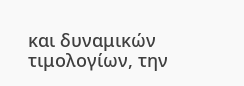και δυναμικών τιμολογίων, την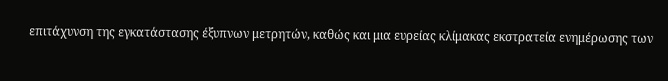επιτάχυνση της εγκατάστασης έξυπνων μετρητών, καθώς και μια ευρείας κλίμακας εκστρατεία ενημέρωσης των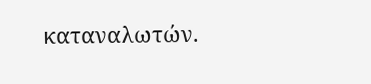καταναλωτών.